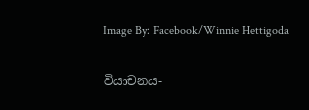Image By: Facebook/Winnie Hettigoda

වියාචනය-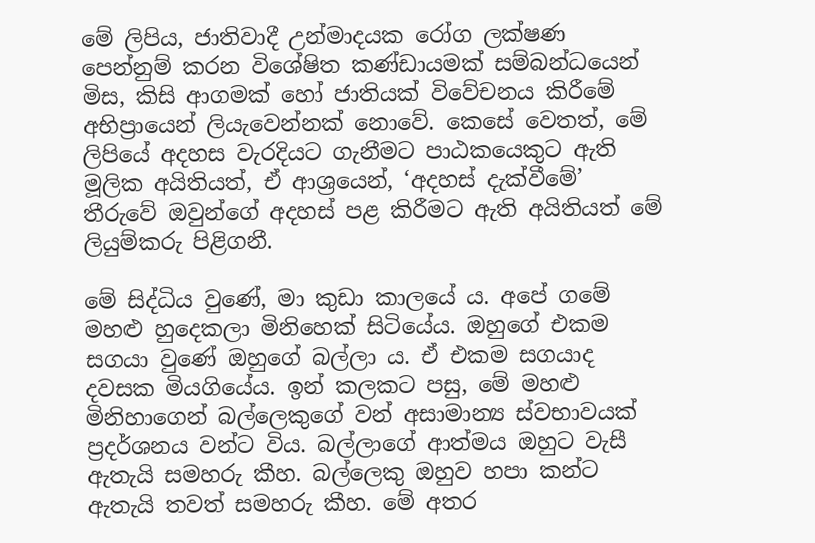මේ ලිපිය, ජාතිවාදී උන්මාදයක රෝග ලක්ෂණ පෙන්නුම් කරන විශේෂිත කණ්ඩායමක් සම්බන්ධයෙන් මිස, කිසි ආගමක් හෝ ජාතියක් විවේචනය කිරීමේ අභිප්‍රායෙන් ලියැවෙන්නක් නොවේ. කෙසේ වෙතත්, මේ ලිපියේ අදහස වැරදියට ගැනීමට පාඨකයෙකුට ඇති මූලික අයිතියත්, ඒ ආශ්‍රයෙන්, ‘අදහස් දැක්වීමේ’ තීරුවේ ඔවුන්ගේ අදහස් පළ කිරීමට ඇති අයිතියත් මේ ලියුම්කරු පිළිගනී.

මේ සිද්ධිය වුණේ, මා කුඩා කාලයේ ය. අපේ ගමේ මහළු හුදෙකලා මිනිහෙක් සිටියේය. ඔහුගේ එකම සගයා වුණේ ඔහුගේ බල්ලා ය. ඒ එකම සගයාද දවසක මියගියේය. ඉන් කලකට පසු, මේ මහළු මිනිහාගෙන් බල්ලෙකුගේ වන් අසාමාන්‍ය ස්වභාවයක් ප්‍රදර්ශනය වන්ට විය. බල්ලාගේ ආත්මය ඔහුට වැසී ඇතැයි සමහරු කීහ. බල්ලෙකු ඔහුව හපා කන්ට ඇතැයි තවත් සමහරු කීහ. මේ අතර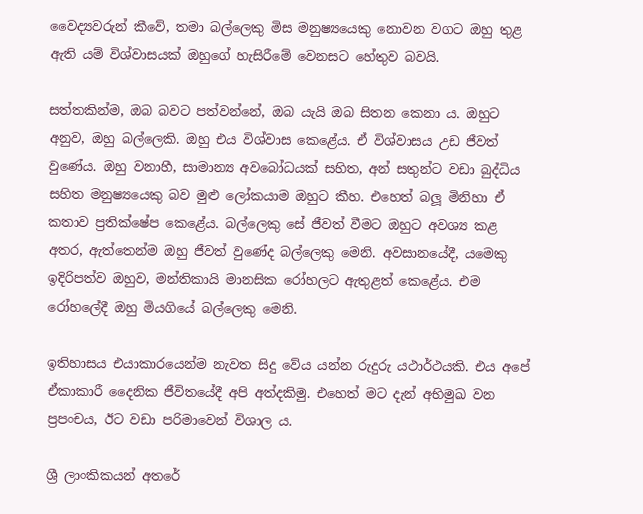වෛද්‍යවරුන් කීවේ, තමා බල්ලෙකු මිස මනුෂ්‍යයෙකු නොවන වගට ඔහු තුළ ඇති යම් විශ්වාසයක් ඔහුගේ හැසිරීමේ වෙනසට හේතුව බවයි.

සත්තකින්ම, ඔබ බවට පත්වන්නේ, ඔබ යැයි ඔබ සිතන කෙනා ය. ඔහුට අනුව, ඔහු බල්ලෙකි. ඔහු එය විශ්වාස කෙළේය. ඒ විශ්වාසය උඩ ජීවත් වුණේය. ඔහු වනාහී, සාමාන්‍ය අවබෝධයක් සහිත, අන් සතුන්ට වඩා බුද්ධිය සහිත මනුෂ්‍යයෙකු බව මුළු ලෝකයාම ඔහුට කීහ. එහෙත් බලූ මිනිහා ඒ කතාව ප්‍රතික්ෂේප කෙළේය. බල්ලෙකු සේ ජීවත් වීමට ඔහුට අවශ්‍ය කළ අතර, ඇත්තෙන්ම ඔහු ජීවත් වුණේද බල්ලෙකු මෙනි. අවසානයේදී, යමෙකු ඉදිරිපත්ව ඔහුව, මන්තිකායි මානසික රෝහලට ඇතුළත් කෙළේය. එම රෝහලේදී ඔහු මියගියේ බල්ලෙකු මෙනි.

ඉතිහාසය එයාකාරයෙන්ම නැවත සිදු වේය යන්න රුදුරු යථාර්ථයකි. එය අපේ ඒකාකාරී දෛනික ජීවිතයේදී අපි අත්දකිමු. එහෙත් මට දැන් අභිමුඛ වන ප්‍රපංචය, ඊට වඩා පරිමාවෙන් විශාල ය.

ශ්‍රී ලාංකිකයන් අතරේ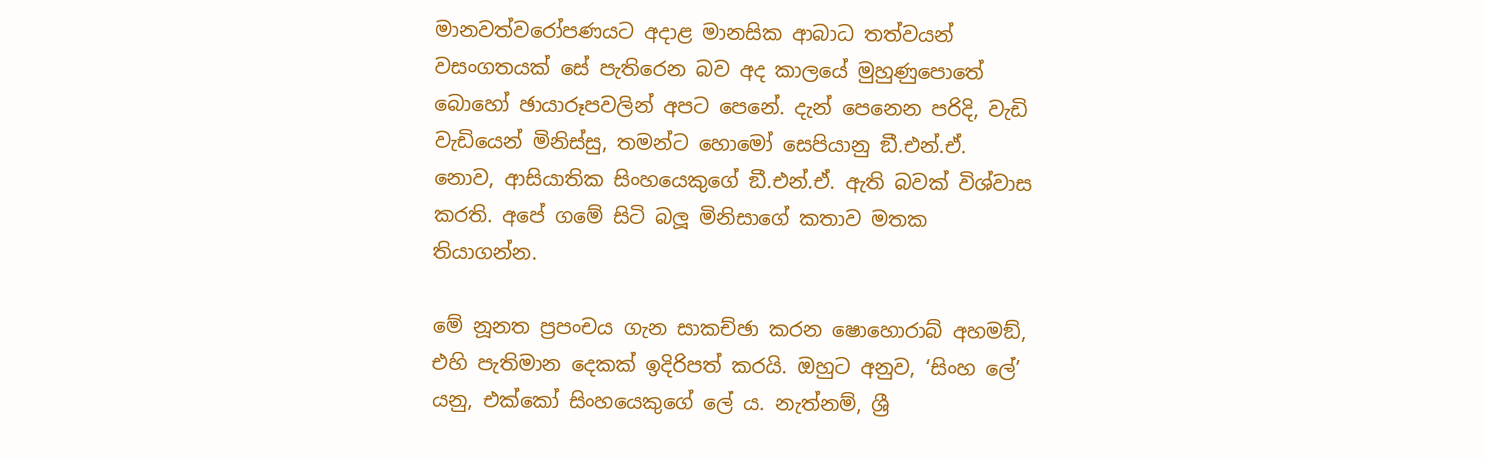මානවත්වරෝපණයට අදාළ මානසික ආබාධ තත්වයන් වසංගතයක් සේ පැතිරෙන බව අද කාලයේ මුහුණුපොතේ බොහෝ ඡායාරූපවලින් අපට පෙනේ. දැන් පෙනෙන පරිදි, වැඩි වැඩියෙන් මිනිස්සු, තමන්ට හොමෝ සෙපියානු ඞී.එන්.ඒ. නොව, ආසියාතික සිංහයෙකුගේ ඞී.එන්.ඒ. ඇති බවක් විශ්වාස කරති. අපේ ගමේ සිටි බලූ මිනිසාගේ කතාව මතක තියාගන්න.

මේ නූනත ප්‍රපංචය ගැන සාකච්ඡා කරන ෂොහොරාබ් අහමඞ්, එහි පැතිමාන දෙකක් ඉදිරිපත් කරයි. ඔහුට අනුව, ‘සිංහ ලේ’ යනු, එක්කෝ සිංහයෙකුගේ ලේ ය. නැත්නම්, ශ්‍රී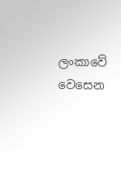ලංකාවේ වෙසෙන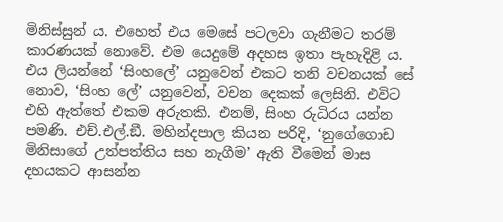මිනිස්සුන් ය. එහෙත් එය මෙසේ පටලවා ගැනීමට තරම් කාරණයක් නොවේ. එම යෙදුමේ අදහස ඉතා පැහැදිළි ය. එය ලියන්නේ ‘සිංහලේ’ යනුවෙන් එකට තනි වචනයක් සේ නොව, ‘සිංහ ලේ’ යනුවෙන්, වචන දෙකක් ලෙසිනි. එවිට එහි ඇත්තේ එකම අරුතකි. එනම්, සිංහ රුධිරය යන්න පමණි. එච්.එල්.ඞී. මහින්දපාල කියන පරිදි, ‘නුගේගොඩ මිනිසාගේ උත්පත්තිය සහ නැගීම’ ඇති වීමෙන් මාස දහයකට ආසන්න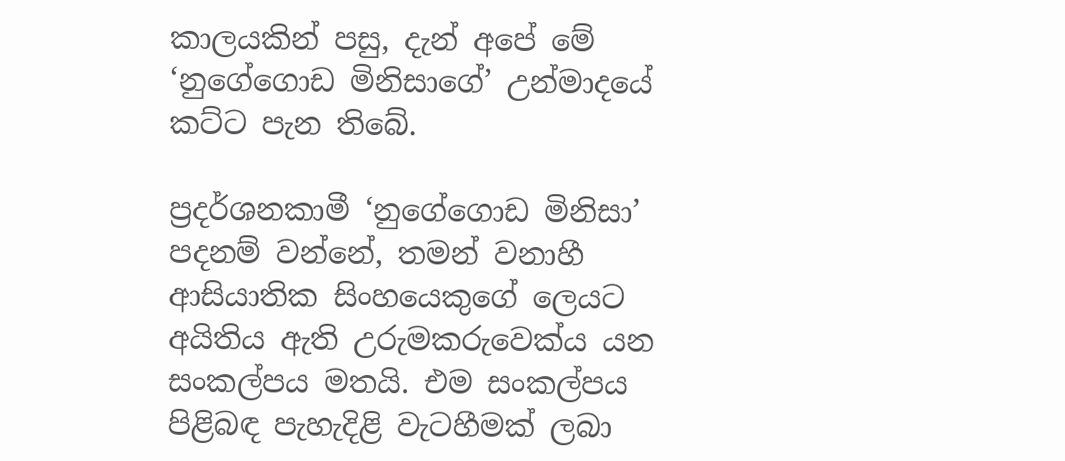කාලයකින් පසු, දැන් අපේ මේ ‘නුගේගොඩ මිනිසාගේ’ උන්මාදයේ කට්ට පැන තිබේ.

ප්‍රදර්ශනකාමී ‘නුගේගොඩ මිනිසා’ පදනම් වන්නේ, තමන් වනාහී ආසියාතික සිංහයෙකුගේ ලෙයට අයිතිය ඇති උරුමකරුවෙක්ය යන සංකල්පය මතයි. එම සංකල්පය පිළිබඳ පැහැදිළි වැටහීමක් ලබා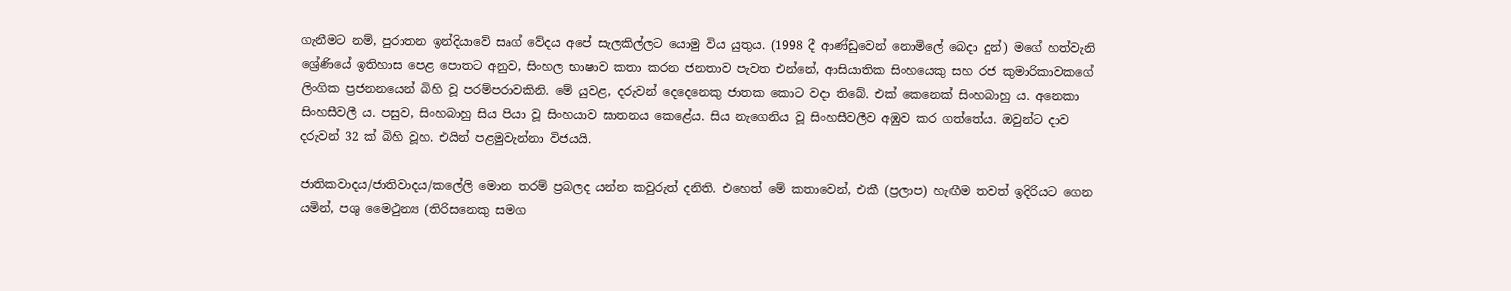ගැනීමට නම්, පුරාතන ඉන්දියාවේ සෘග් වේදය අපේ සැලකිල්ලට යොමු විය යුතුය. (1998 දී ආණ්ඩුවෙන් නොමිලේ බෙදා දුන්) මගේ හත්වැනි ශ්‍රේණියේ ඉතිහාස පෙළ පොතට අනුව, සිංහල භාෂාව කතා කරන ජනතාව පැවත එන්නේ, ආසියාතික සිංහයෙකු සහ රජ කුමාරිකාවකගේ ලිංගික ප්‍රජනනයෙන් බිහි වූ පරම්පරාවකිනි. මේ යුවළ, දරුවන් දෙදෙනෙකු ජාතක කොට වදා තිබේ. එක් කෙනෙක් සිංහබාහු ය. අනෙකා සිංහසීවලී ය. පසුව, සිංහබාහු සිය පියා වූ සිංහයාව ඝාතනය කෙළේය. සිය නැගෙනිය වූ සිංහසීවලීව අඹුව කර ගත්තේය. ඔවුන්ට දාව දරුවන් 32 ක් බිහි වූහ. එයින් පළමුවැන්නා විජයයි.

ජාතිකවාදය/ජාතිවාදය/කලේලි මොන තරම් ප්‍රබලද යන්න කවුරුත් දනිති. එහෙත් මේ කතාවෙන්, එකී (ප්‍රලාප) හැඟීම තවත් ඉදිරියට ගෙන යමින්, පශු මෛථුන්‍ය (තිරිසනෙකු සමග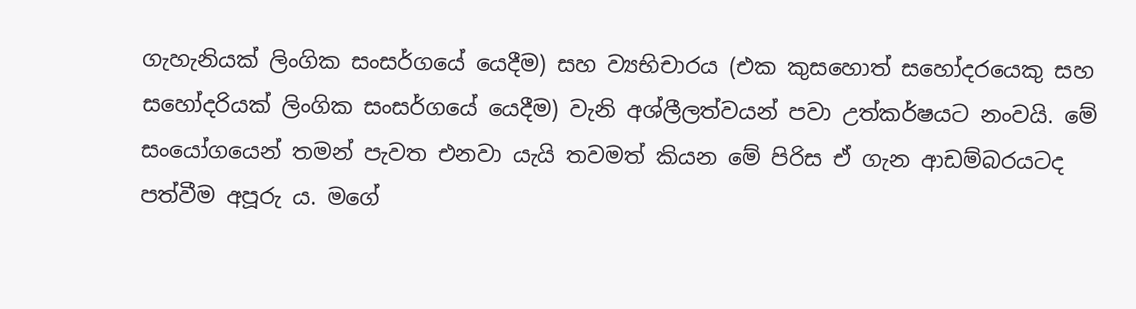ගැහැනියක් ලිංගික සංසර්ගයේ යෙදීම) සහ ව්‍යභිචාරය (එක කුසහොත් සහෝදරයෙකු සහ සහෝදරියක් ලිංගික සංසර්ගයේ යෙදීම) වැනි අශ්ලීලත්වයන් පවා උත්කර්ෂයට නංවයි. මේ සංයෝගයෙන් තමන් පැවත එනවා යැයි තවමත් කියන මේ පිරිස ඒ ගැන ආඩම්බරයටද පත්වීම අපූරු ය. මගේ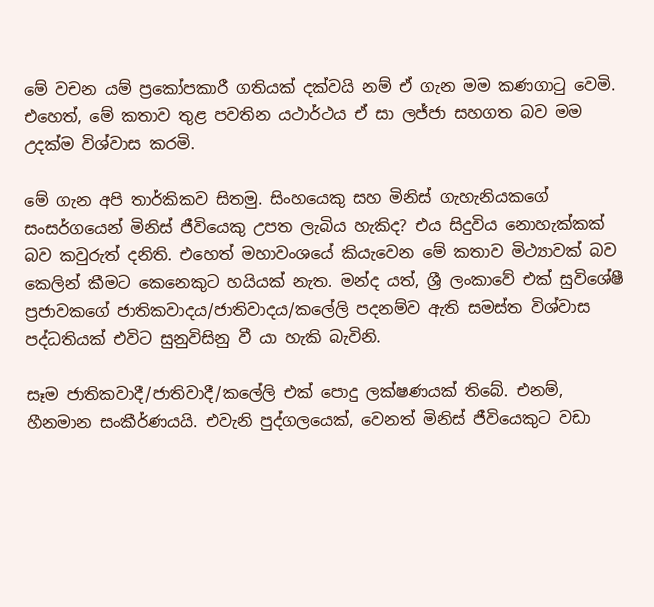මේ වචන යම් ප්‍රකෝපකාරී ගතියක් දක්වයි නම් ඒ ගැන මම කණගාටු වෙමි. එහෙත්, මේ කතාව තුළ පවතින යථාර්ථය ඒ සා ලජ්ජා සහගත බව මම උදක්ම විශ්වාස කරමි.

මේ ගැන අපි තාර්කිකව සිතමු. සිංහයෙකු සහ මිනිස් ගැහැනියකගේ සංසර්ගයෙන් මිනිස් ජීවියෙකු උපත ලැබිය හැකිද? එය සිදුවිය නොහැක්කක් බව කවුරුත් දනිති. එහෙත් මහාවංශයේ කියැවෙන මේ කතාව මිථ්‍යාවක් බව කෙලින් කීමට කෙනෙකුට හයියක් නැත. මන්ද යත්, ශ්‍රී ලංකාවේ එක් සුවිශේෂී ප්‍රජාවකගේ ජාතිකවාදය/ජාතිවාදය/කලේලි පදනම්ව ඇති සමස්ත විශ්වාස පද්ධතියක් එවිට සුනුවිසිනු වී යා හැකි බැවිනි.

සෑම ජාතිකවාදී/ජාතිවාදී/කලේලි එක් පොදු ලක්ෂණයක් තිබේ. එනම්, හීනමාන සංකීර්ණයයි. එවැනි පුද්ගලයෙක්, වෙනත් මිනිස් ජීවියෙකුට වඩා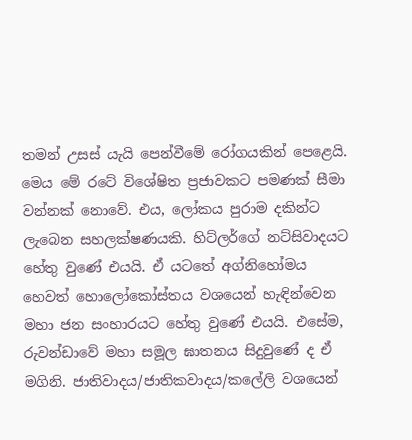තමන් උසස් යැයි පෙන්වීමේ රෝගයකින් පෙළෙයි. මෙය මේ රටේ විශේෂිත ප්‍රජාවකට පමණක් සීමා වන්නක් නොවේ. එය, ලෝකය පුරාම දකින්ට ලැබෙන සහලක්ෂණයකි. හිට්ලර්ගේ නට්සිවාදයට හේතු වුණේ එයයි. ඒ යටතේ අග්නිහෝමය හෙවත් හොලෝකෝස්තය වශයෙන් හැඳින්වෙන මහා ජන සංහාරයට හේතු වුණේ එයයි. එසේම, රුවන්ඩාවේ මහා සමූල ඝාතනය සිදුවුණේ ද ඒ මගිනි. ජාතිවාදය/ජාතිකවාදය/කලේලි වශයෙන්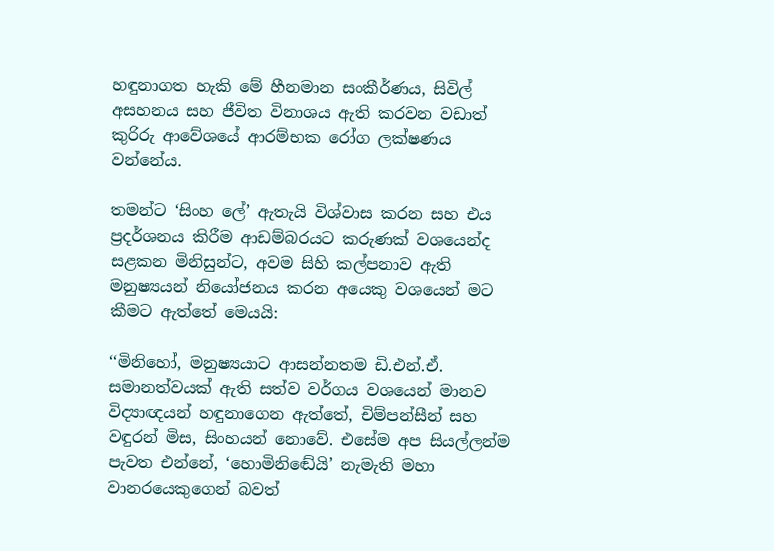හඳුනාගත හැකි මේ හීනමාන සංකීර්ණය, සිවිල් අසහනය සහ ජීවිත විනාශය ඇති කරවන වඩාත් කුරිරු ආවේශයේ ආරම්භක රෝග ලක්ෂණය වන්නේය.

තමන්ට ‘සිංහ ලේ’ ඇතැයි විශ්වාස කරන සහ එය ප්‍රදර්ශනය කිරීම ආඩම්බරයට කරුණක් වශයෙන්ද සළකන මිනිසුන්ට, අවම සිහි කල්පනාව ඇති මනුෂ්‍යයන් නියෝජනය කරන අයෙකු වශයෙන් මට කීමට ඇත්තේ මෙයයි:

‘‘මිනිහෝ, මනුෂ්‍යයාට ආසන්නතම ඩි.එන්.ඒ. සමානත්වයක් ඇති සත්ව වර්ගය වශයෙන් මානව විද්‍යාඥයන් හඳුනාගෙන ඇත්තේ, චිම්පන්සීන් සහ වඳුරන් මිස, සිංහයන් නොවේ. එසේම අප සියල්ලන්ම පැවත එන්නේ, ‘හොමිනිඬේයි’ නැමැති මහා වානරයෙකුගෙන් බවත්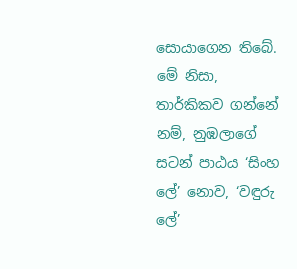සොයාගෙන තිබේ. මේ නිසා, තාර්කිකව ගන්නේ නම්, නුඹලාගේ සටන් පාඨය ‘සිංහ ලේ’ නොව, ‘වඳුරු ලේ’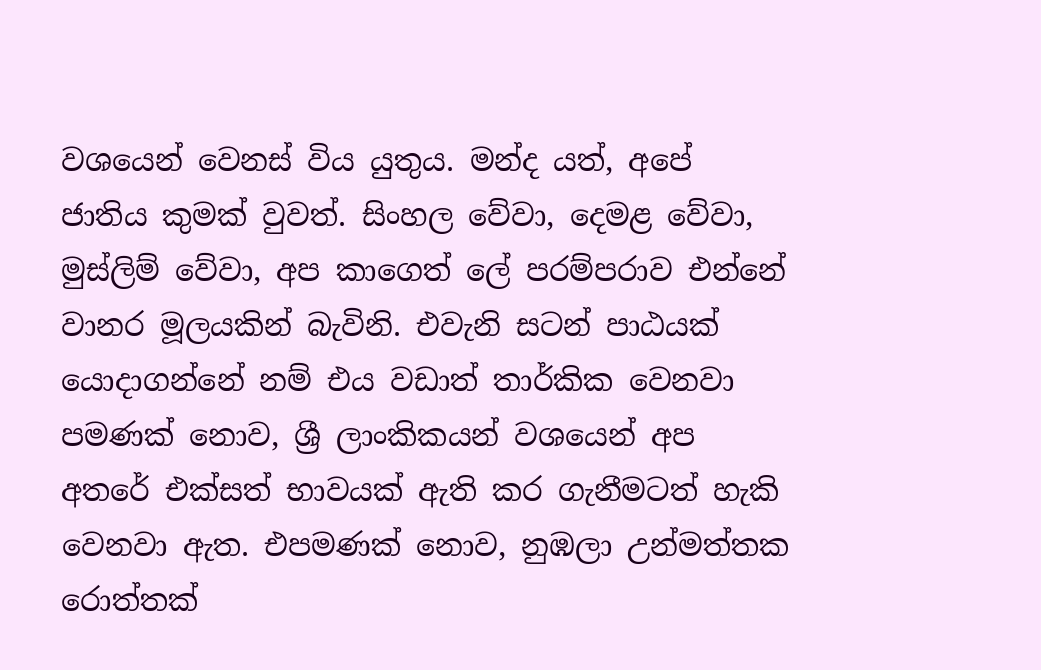වශයෙන් වෙනස් විය යුතුය. මන්ද යත්, අපේ ජාතිය කුමක් වුවත්. සිංහල වේවා, දෙමළ වේවා, මුස්ලිම් වේවා, අප කාගෙත් ලේ පරම්පරාව එන්නේ වානර මූලයකින් බැවිනි. එවැනි සටන් පාඨයක් යොදාගන්නේ නම් එය වඩාත් තාර්කික වෙනවා පමණක් නොව, ශ්‍රී ලාංකිකයන් වශයෙන් අප අතරේ එක්සත් භාවයක් ඇති කර ගැනීමටත් හැකි වෙනවා ඇත. එපමණක් නොව, නුඹලා උන්මත්තක රොත්තක්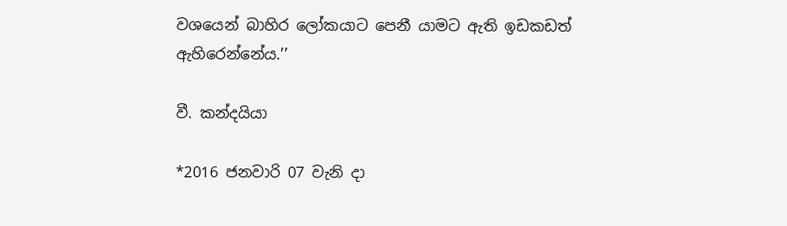වශයෙන් බාහිර ලෝකයාට පෙනී යාමට ඇති ඉඩකඩත් ඇහිරෙන්නේය.’’

වී. කන්දයියා

*2016 ජනවාරි 07 වැනි දා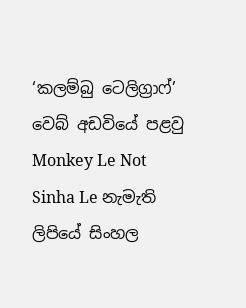‘කලම්බු ටෙලිග්‍රාෆ්’ වෙබ් අඩවියේ පළවු Monkey Le Not Sinha Le නැමැති ලිපියේ සිංහල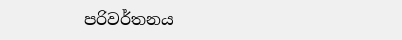පරිවර්තනය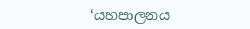‘යහපාලනය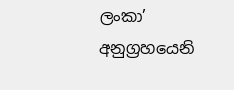ලංකා’ අනුග්‍රහයෙනි